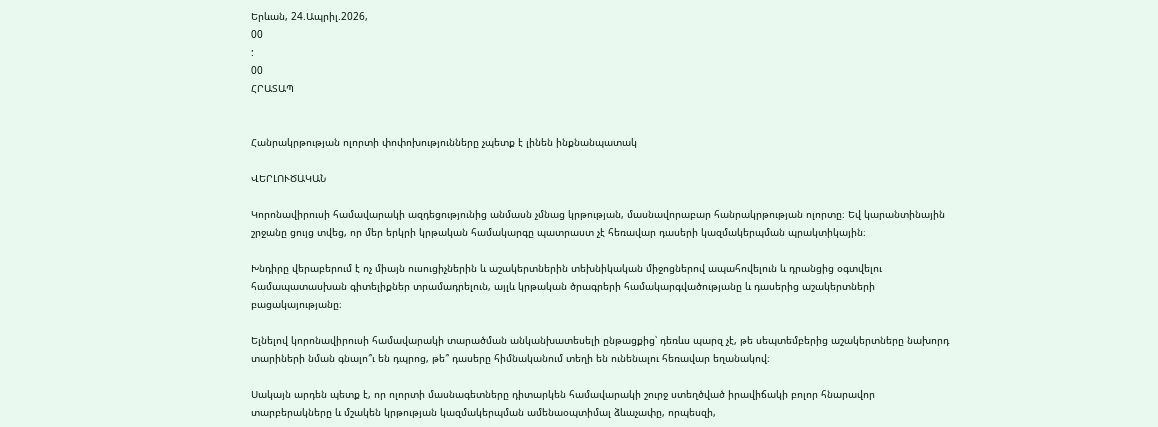Երևան, 24.Ապրիլ.2026,
00
:
00
ՀՐԱՏԱՊ


Հանրակրթության ոլորտի փոփոխությունները չպետք է լինեն ինքնանպատակ

ՎԵՐԼՈՒԾԱԿԱՆ

Կորոնավիրուսի համավարակի ազդեցությունից անմասն չմնաց կրթության, մասնավորաբար հանրակրթության ոլորտը։ Եվ կարանտինային շրջանը ցույց տվեց, որ մեր երկրի կրթական համակարգը պատրաստ չէ հեռավար դասերի կազմակերպման պրակտիկային։

Խնդիրը վերաբերում է ոչ միայն ուսուցիչներին և աշակերտներին տեխնիկական միջոցներով ապահովելուն և դրանցից օգտվելու համապատասխան գիտելիքներ տրամադրելուն, այլև կրթական ծրագրերի համակարգվածությանը և դասերից աշակերտների բացակայությանը։

Ելնելով կորոնավիրուսի համավարակի տարածման անկանխատեսելի ընթացքից՝ դեռևս պարզ չէ, թե սեպտեմբերից աշակերտները նախորդ տարիների նման գնալո՞ւ են դպրոց, թե՞ դասերը հիմնականում տեղի են ունենալու հեռավար եղանակով։

Սակայն արդեն պետք է, որ ոլորտի մասնագետները դիտարկեն համավարակի շուրջ ստեղծված իրավիճակի բոլոր հնարավոր տարբերակները և մշակեն կրթության կազմակերպման ամենաօպտիմալ ձևաչափը, որպեսզի,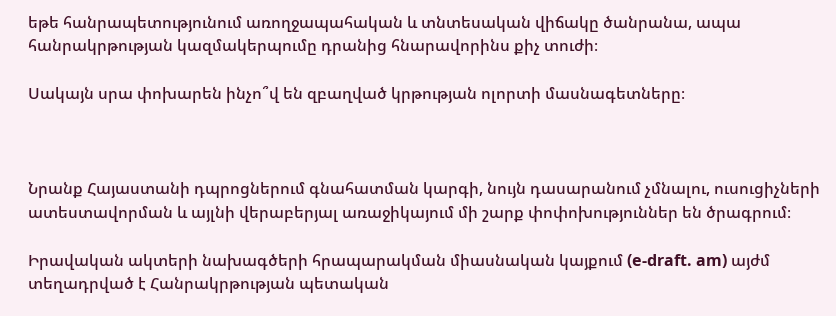եթե հանրապետությունում առողջապահական և տնտեսական վիճակը ծանրանա, ապա հանրակրթության կազմակերպումը դրանից հնարավորինս քիչ տուժի։

Սակայն սրա փոխարեն ինչո՞վ են զբաղված կրթության ոլորտի մասնագետները։



Նրանք Հայաստանի դպրոցներում գնահատման կարգի, նույն դասարանում չմնալու, ուսուցիչների ատեստավորման և այլնի վերաբերյալ առաջիկայում մի շարք փոփոխություններ են ծրագրում։

Իրավական ակտերի նախագծերի հրապարակման միասնական կայքում (e-draft. am) այժմ տեղադրված է Հանրակրթության պետական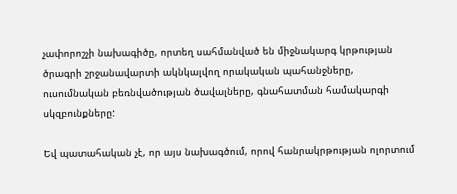չափորոշչի նախագիծը, որտեղ սահմանված են միջնակարգ կրթության ծրագրի շրջանավարտի ակնկալվող որակական պահանջները, ուսումնական բեռնվածության ծավալները, գնահատման համակարգի սկզբունքները:

Եվ պատահական չէ, որ այս նախագծում, որով հանրակրթության ոլորտում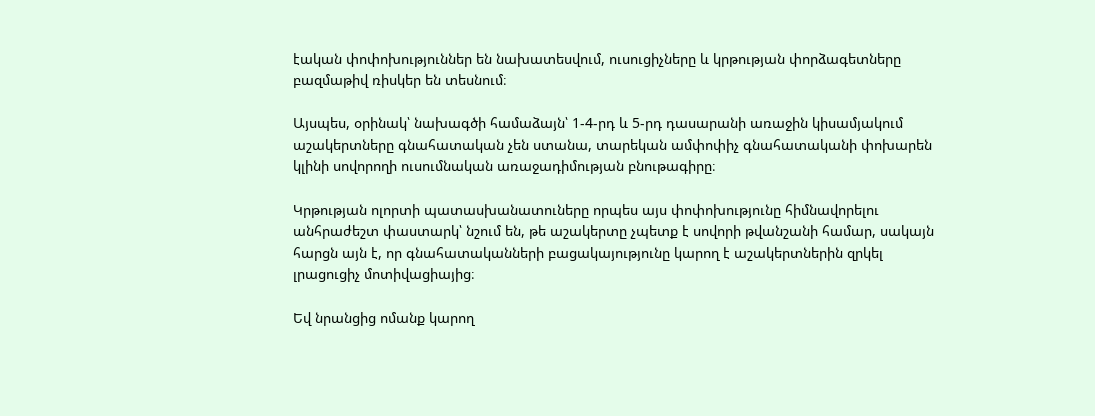էական փոփոխություններ են նախատեսվում, ուսուցիչները և կրթության փորձագետները բազմաթիվ ռիսկեր են տեսնում։

Այսպես, օրինակ՝ նախագծի համաձայն՝ 1-4-րդ և 5-րդ դասարանի առաջին կիսամյակում աշակերտները գնահատական չեն ստանա, տարեկան ամփոփիչ գնահատականի փոխարեն կլինի սովորողի ուսումնական առաջադիմության բնութագիրը։

Կրթության ոլորտի պատասխանատուները որպես այս փոփոխությունը հիմնավորելու անհրաժեշտ փաստարկ՝ նշում են, թե աշակերտը չպետք է սովորի թվանշանի համար, սակայն հարցն այն է, որ գնահատականների բացակայությունը կարող է աշակերտներին զրկել լրացուցիչ մոտիվացիայից։

Եվ նրանցից ոմանք կարող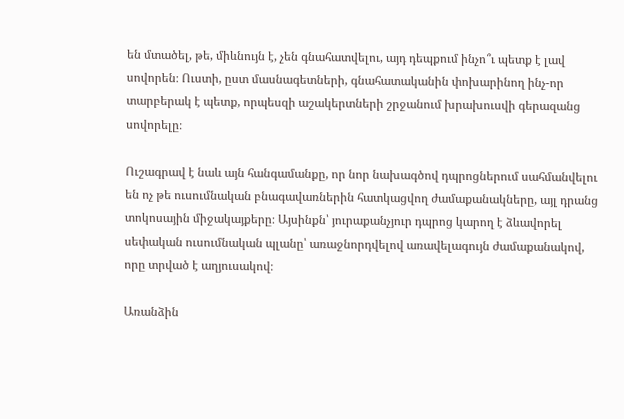են մտածել, թե, միևնույն է, չեն գնահատվելու, այդ դեպքում ինչո՞ւ պետք է լավ սովորեն։ Ուստի, ըստ մասնագետների, գնահատականին փոխարինող ինչ-որ տարբերակ է պետք, որպեսզի աշակերտների շրջանում խրախուսվի գերազանց սովորելը։

Ուշագրավ է նաև այն հանգամանքը, որ նոր նախագծով դպրոցներում սահմանվելու են ոչ թե ուսումնական բնագավառներին հատկացվող ժամաքանակները, այլ դրանց տոկոսային միջակայքերը։ Այսինքն՝ յուրաքանչյուր դպրոց կարող է ձևավորել սեփական ուսումնական պլանը՝ առաջնորդվելով առավելագույն ժամաքանակով, որը տրված է աղյուսակով։

Առանձին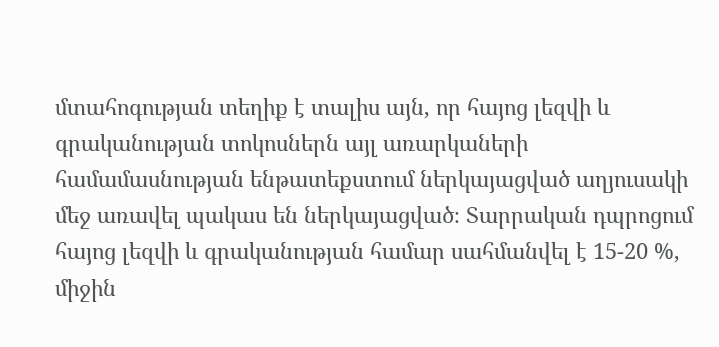մտահոգության տեղիք է տալիս այն, որ հայոց լեզվի և գրականության տոկոսներն այլ առարկաների համամասնության ենթատեքստում ներկայացված աղյուսակի մեջ առավել պակաս են ներկայացված։ Տարրական դպրոցում հայոց լեզվի և գրականության համար սահմանվել է 15-20 %, միջին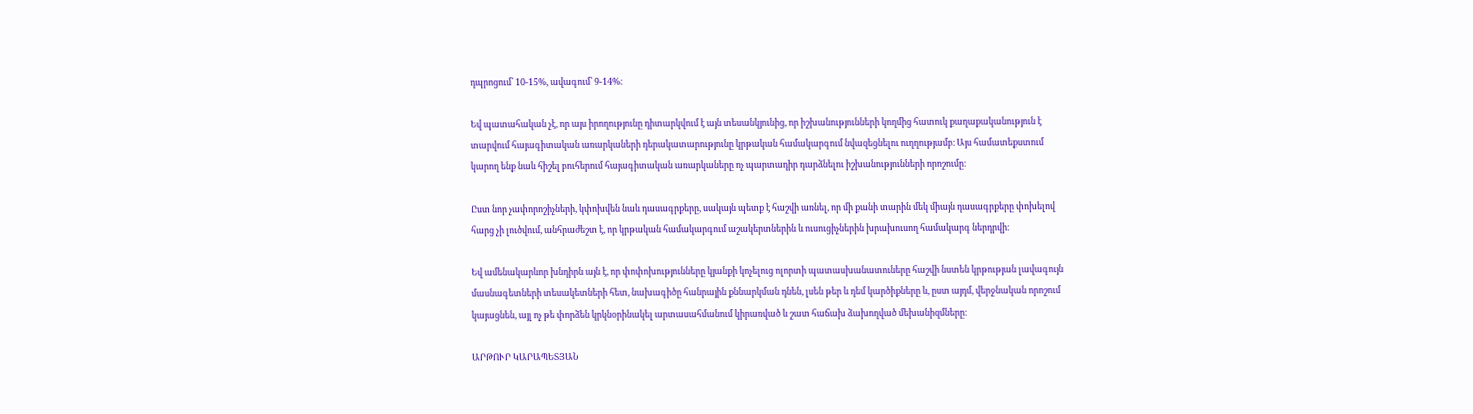դպրոցում՝ 10-15%, ավագում՝ 9-14%։

Եվ պատահական չէ, որ այս իրողությունը դիտարկվում է այն տեսանկյունից, որ իշխանությունների կողմից հատուկ քաղաքականություն է տարվում հայագիտական առարկաների դերակատարությունը կրթական համակարգում նվազեցնելու ուղղությամբ։ Այս համատեքստում կարող ենք նաև հիշել բուհերում հայագիտական առարկաները ոչ պարտադիր դարձնելու իշխանությունների որոշումը։

Ըստ նոր չափորոշիչների, կփոխվեն նաև դասագրքերը, սակայն պետք է հաշվի առնել, որ մի քանի տարին մեկ միայն դասագրքերը փոխելով հարց չի լուծվում, անհրաժեշտ է, որ կրթական համակարգում աշակերտներին և ուսուցիչներին խրախուսող համակարգ ներդրվի։

Եվ ամենակարևոր խնդիրն այն է, որ փոփոխությունները կյանքի կոչելուց ոլորտի պատասխանատուները հաշվի նստեն կրթության լավագույն մասնագետների տեսակետների հետ, նախագիծը հանրային քննարկման դնեն, լսեն թեր և դեմ կարծիքները և, ըստ այդմ, վերջնական որոշում կայացնեն, այլ ոչ թե փորձեն կրկնօրինակել արտասահմանում կիրառված և շատ հաճախ ձախողված մեխանիզմները։

ԱՐԹՈՒՐ ԿԱՐԱՊԵՏՅԱՆ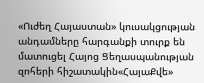«Ուժեղ Հայաստան» կուսակցության անդամները հարգանքի տուրք են մատուցել Հայոց Ցեղասպանության զոհերի հիշատակին«ՀայաՔվե»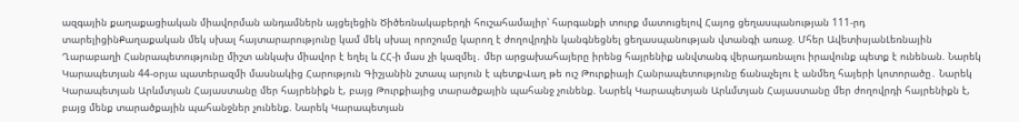ազգային քաղաքացիական միավորման անդամներն այցելեցին Ծիծեռնակաբերդի հուշահամալիր՝ հարգանքի տուրք մատուցելով Հայոց ցեղասպանության 111-րդ տարելիցինՔաղաքական մեկ սխալ հայտարարությունը կամ մեկ սխալ որոշումը կարող է ժողովրդին կանգնեցնել ցեղասպանության վտանգի առաջ. Մհեր ԱվետիսյանԼեռնային Ղարաբաղի Հանրապետությունը միշտ անկախ միավոր է եղել և ՀՀ-ի մաս չի կազմել․ մեր արցախահայերը իրենց հայրենիք անվտանգ վերադառնալու իրավունք պետք է ունենան. Նարեկ Կարապետյան 44-օրյա պատերազմի մասնակից Հարություն Գիշյանին շտապ արյուն է պետքՎաղ թե ուշ Թուրքիայի Հանրապետությունը ճանաչելու է անմեղ հայերի կոտորածը․ Նարեկ Կարապետյան Արևմտյան Հայաստանը մեր հայրենիքն է, բայց Թուրքիայից տարածքային պահանջ չունենք. Նարեկ Կարապետյան Արևմտյան Հայաստանը մեր ժողովրդի հայրենիքն է, բայց մենք տարածքային պահանջներ չունենք. Նարեկ Կարապետյան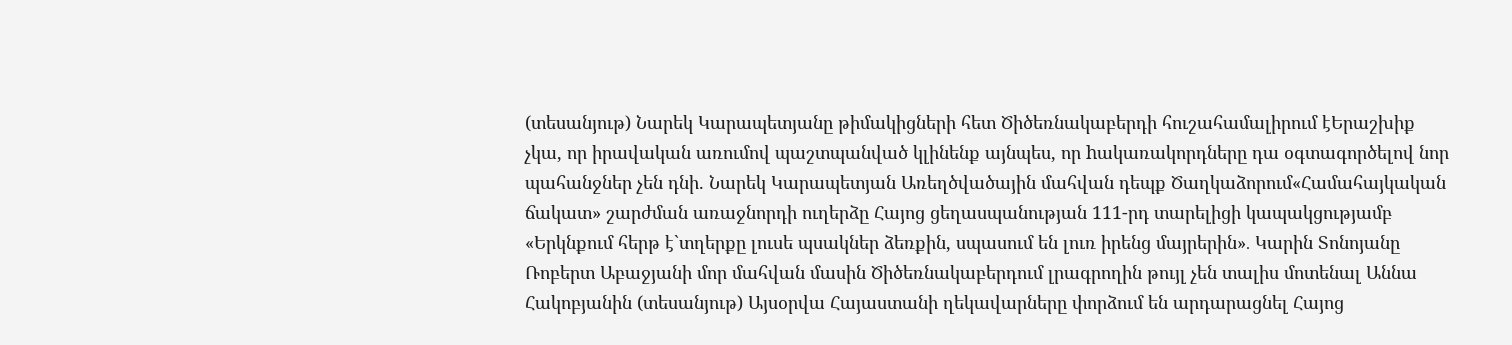(տեսանյութ) Նարեկ Կարապետյանը թիմակիցների հետ Ծիծեռնակաբերդի հուշահամալիրում էԵրաշխիք չկա, որ իրավական առումով պաշտպանված կլինենք այնպես, որ hակառակորդները դա օգտագործելով նոր պահանջներ չեն դնի. Նարեկ Կարապետյան Առեղծվածային մահվան դեպք Ծաղկաձորում«Համահայկական ճակատ» շարժման առաջնորդի ուղերձը Հայոց ցեղասպանության 111-րդ տարելիցի կապակցությամբ «Երկնքում հերթ է`տղերքը լուսե պսակներ ձեռքին, սպասում են լուռ իրենց մայրերին»․ Կարին Տոնոյանը Ռոբերտ Աբաջյանի մոր մահվան մասին Ծիծեռնակաբերդում լրագրողին թույլ չեն տալիս մոտենալ Աննա Հակոբյանին (տեսանյութ) Այսօրվա Հայաստանի ղեկավարները փորձում են արդարացնել Հայոց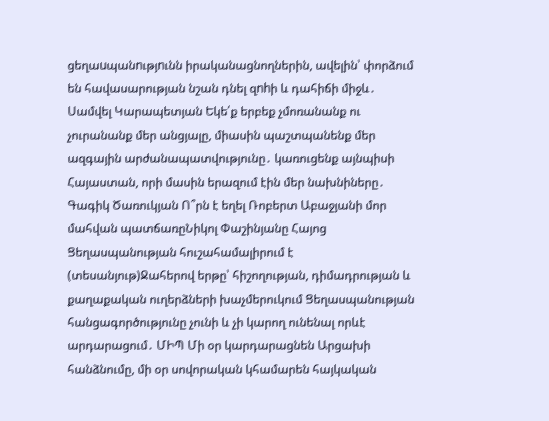ցեղաuպանnւթյnւնն իրականացնողներին, ավելին՝ փորձում են հավասարության նշան դնել զnhի և դահիճի միջև․ Սամվել Կարապետյան Եկե՛ք երբեք չմոռանանք ու չուրանանք մեր անցյալը, միասին պաշտպանենք մեր ազգային արժանապատվությունը․ կառուցենք այնպիսի Հայաստան, որի մասին երազում էին մեր նախնիները․ Գագիկ Ծառուկյան Ո՞րն է եղել Ռոբերտ Աբաջյանի մոր մահվան պատճառըՆիկոլ Փաշինյանը Հայոց Ցեղասպանության հուշահամալիրում է (տեսանյութ)Ջահերով երթը՝ հիշողության, դիմադրության և քաղաքական ուղերձների խաչմերուկում Ցեղասպանության հանցագործությունը չունի և չի կարող ունենալ որևէ արդարացում․ ՄԻՊ Մի օր կարդարացնեն Արցախի հանձնումը, մի օր սովորական կհամարեն հայկական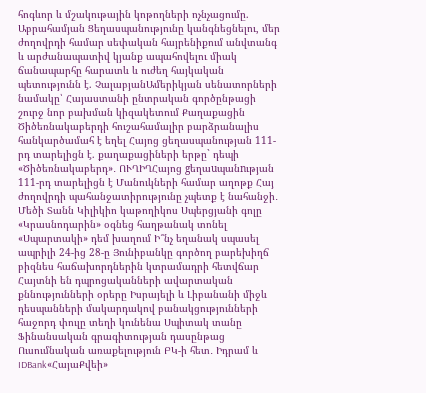հոգևոր և մշակութային կոթողների ոչնչացումը. Աբրահամյան Ցեղասպանությունը կանգնեցնելու, մեր ժողովրդի համար սեփական հայրենիքում անվտանգ և արժանապատիվ կյանք ապահովելու միակ ճանապարհը հարատև և ուժեղ հայկական պետությունն է. ՉալաբյանԱմերիկյան սենատորների նամակը՝ Հայաստանի ընտրական գործընթացի շուրջ նոր բախման կիզակետում Քաղաքացին Ծիծեռնակաբերդի հուշահամալիր բարձրանալիս հանկարծամահ է եղել Հայոց ցեղասպանության 111-րդ տարելիցն է. քաղաքացիների երթը` դեպի «Ծիծեռնակաբերդ»․ ՈՒՂԻՂՀայոց gեղաuպանnւթյան 111-րդ տարելիցն է Մանուկների համար աղոթք Հայ ժողովրդի պահանջատիրությունը չպետք է նահանջի․ Մեծի Տանն Կիլիկիո կաթողիկոս Սպերցյանի գոլը «Կրասնոդարին» օգնեց հաղթանակ տոնել «Սպարտակի» դեմ խաղում Ի՞նչ եղանակ սպասել ապրիլի 24-ից 28-ը Յունիբանկը գործող բարեխիղճ բիզնես հաճախորդներին կտրամադրի հետվճար Հայտնի են դպրոցականների ավարտական քննությունների օրերը Իսրայելի և Լիբանանի միջև դեսպանների մակարդակով բանակցությունների հաջորդ փուլը տեղի կունենա Սպիտակ տանը Ֆինանսական գրագիտության դասընթաց Ուսումնական առաքելություն ԲԿ-ի հետ․ Իդրամ և IDBank«ՀայաՔվեի»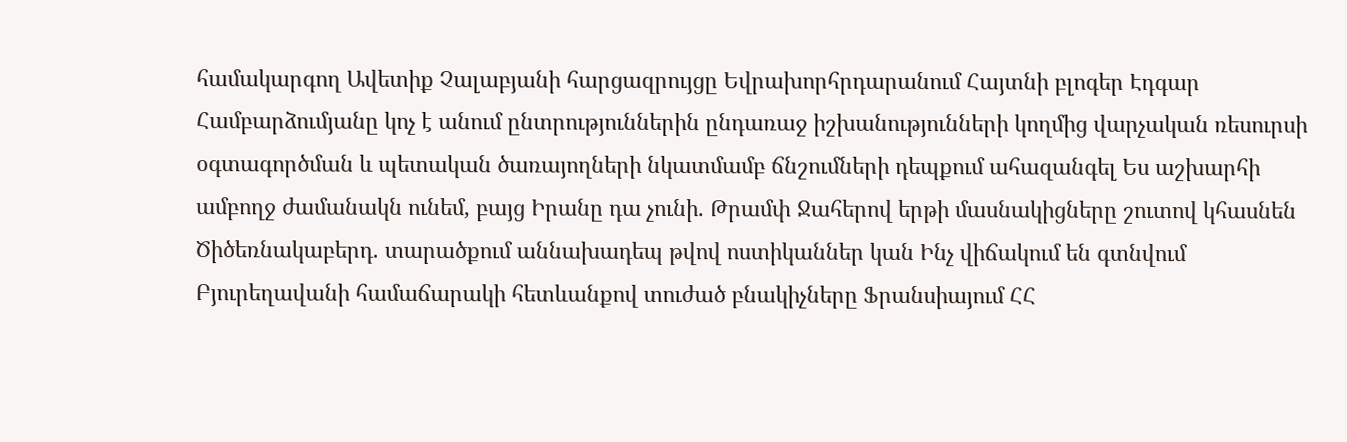համակարգող Ավետիք Չալաբյանի հարցազրույցը Եվրախորհրդարանում Հայտնի բլոգեր Էդգար Համբարձումյանը կոչ է անում ընտրություններին ընդառաջ իշխանությունների կողմից վարչական ռեսուրսի օգտագործման և պետական ծառայողների նկատմամբ ճնշումների դեպքում ահազանգել Ես աշխարհի ամբողջ ժամանակն ունեմ, բայց Իրանը դա չունի. Թրամփ Ջահերով երթի մասնակիցները շուտով կհասնեն Ծիծեռնակաբերդ. տարածքում աննախադեպ թվով ոստիկաններ կան Ինչ վիճակում են գտնվում Բյուրեղավանի համաճարակի հետևանքով տուժած բնակիչները Ֆրանսիայում ՀՀ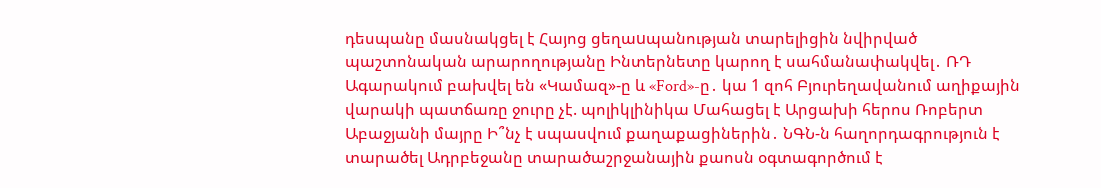դեսպանը մասնակցել է Հայոց ցեղաuպանության տարելիցին նվիրված պաշտոնական արարողությանը Ինտերնետը կարող է սահմանափակվել․ ՌԴ Ագարակում բախվել են «Կամազ»-ը և «Ford»-ը․ կա 1 զոհ Բյուրեղավանում աղիքային վարակի պատճառը ջուրը չէ. պոլիկլինիկա Մահացել է Արցախի հերոս Ռոբերտ Աբաջյանի մայրը Ի՞նչ է սպասվում քաղաքացիներին․ ՆԳՆ-ն հաղորդագրություն է տարածել Ադրբեջանը տարածաշրջանային քաոսն օգտագործում է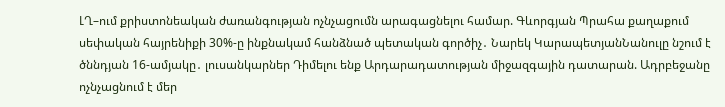ԼՂ–ում քրիստոնեական ժառանգության ոչնչացումն արագացնելու համար. Գևորգյան Պրահա քաղաքում սեփական հայրենիքի 30%-ը ինքնակամ հանձնած պետական գործիչ․ Նարեկ ԿարապետյանՆանուլը նշում է ծննդյան 16-ամյակը․ լուսանկարներ Դիմելու ենք Արդարադատության միջազգային դատարան. Ադրբեջանը ոչնչացնում է մեր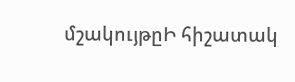մշակույթըԻ հիշատակ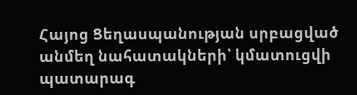Հայոց Ցեղասպանության սրբացված անմեղ նահատակների՝ կմատուցվի պատարագ